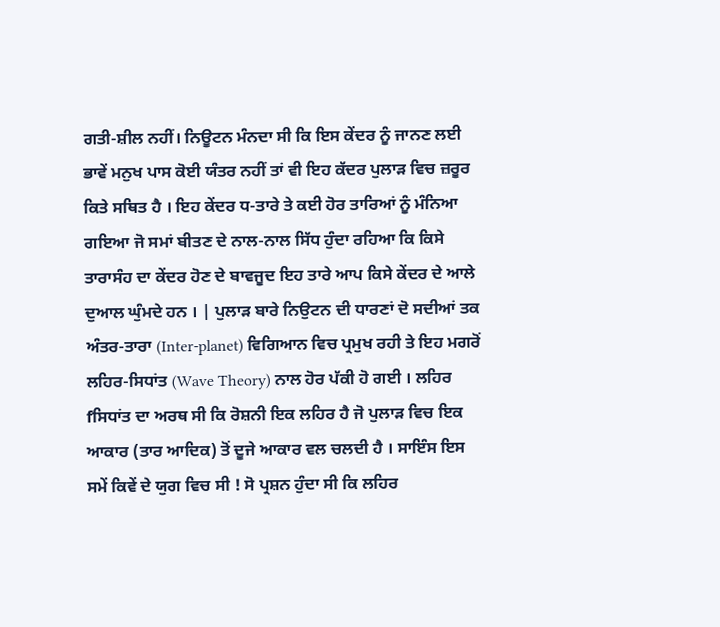ਗਤੀ-ਸ਼ੀਲ ਨਹੀਂ। ਨਿਊਟਨ ਮੰਨਦਾ ਸੀ ਕਿ ਇਸ ਕੇਂਦਰ ਨੂੰ ਜਾਨਣ ਲਈ ਭਾਵੇਂ ਮਨੁਖ ਪਾਸ ਕੋਈ ਯੰਤਰ ਨਹੀਂ ਤਾਂ ਵੀ ਇਹ ਕੱਦਰ ਪੁਲਾੜ ਵਿਚ ਜ਼ਰੂਰ ਕਿਤੇ ਸਥਿਤ ਹੈ । ਇਹ ਕੇਂਦਰ ਧ-ਤਾਰੇ ਤੇ ਕਈ ਹੋਰ ਤਾਰਿਆਂ ਨੂੰ ਮੰਨਿਆ ਗਇਆ ਜੋ ਸਮਾਂ ਬੀਤਣ ਦੇ ਨਾਲ-ਨਾਲ ਸਿੱਧ ਹੁੰਦਾ ਰਹਿਆ ਕਿ ਕਿਸੇ ਤਾਰਾਸੰਹ ਦਾ ਕੇਂਦਰ ਹੋਣ ਦੇ ਬਾਵਜੂਦ ਇਹ ਤਾਰੇ ਆਪ ਕਿਸੇ ਕੇਂਦਰ ਦੇ ਆਲੇ ਦੁਆਲ ਘੁੰਮਦੇ ਹਨ । | ਪੁਲਾੜ ਬਾਰੇ ਨਿਉਟਨ ਦੀ ਧਾਰਣਾਂ ਦੋ ਸਦੀਆਂ ਤਕ ਅੰਤਰ-ਤਾਰਾ (Inter-planet) ਵਿਗਿਆਨ ਵਿਚ ਪ੍ਰਮੁਖ ਰਹੀ ਤੇ ਇਹ ਮਗਰੋਂ ਲਹਿਰ-ਸਿਧਾਂਤ (Wave Theory) ਨਾਲ ਹੋਰ ਪੱਕੀ ਹੋ ਗਈ । ਲਹਿਰ fਸਿਧਾਂਤ ਦਾ ਅਰਥ ਸੀ ਕਿ ਰੋਸ਼ਨੀ ਇਕ ਲਹਿਰ ਹੈ ਜੋ ਪੁਲਾੜ ਵਿਚ ਇਕ ਆਕਾਰ (ਤਾਰ ਆਦਿਕ) ਤੋਂ ਦੂਜੇ ਆਕਾਰ ਵਲ ਚਲਦੀ ਹੈ । ਸਾਇੰਸ ਇਸ ਸਮੇਂ ਕਿਵੇਂ ਦੇ ਯੁਗ ਵਿਚ ਸੀ ! ਸੋ ਪ੍ਰਸ਼ਨ ਹੁੰਦਾ ਸੀ ਕਿ ਲਹਿਰ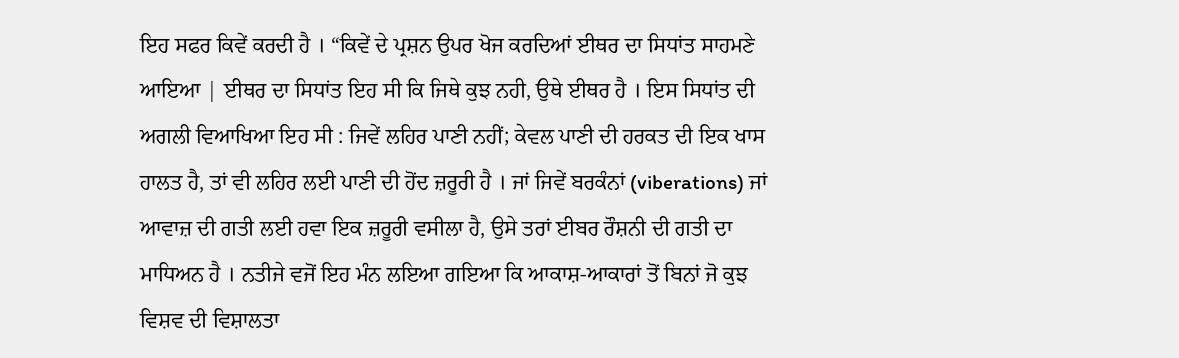ਇਹ ਸਫਰ ਕਿਵੇਂ ਕਰਦੀ ਹੈ । “ਕਿਵੇਂ ਦੇ ਪ੍ਰਸ਼ਨ ਉਪਰ ਖੋਜ ਕਰਦਿਆਂ ਈਥਰ ਦਾ ਸਿਧਾਂਤ ਸਾਹਮਣੇ ਆਇਆ | ਈਥਰ ਦਾ ਸਿਧਾਂਤ ਇਹ ਸੀ ਕਿ ਜਿਥੇ ਕੁਝ ਨਹੀ, ਉਥੇ ਈਥਰ ਹੈ । ਇਸ ਸਿਧਾਂਤ ਦੀ ਅਗਲੀ ਵਿਆਖਿਆ ਇਹ ਸੀ : ਜਿਵੇਂ ਲਹਿਰ ਪਾਣੀ ਨਹੀਂ; ਕੇਵਲ ਪਾਣੀ ਦੀ ਹਰਕਤ ਦੀ ਇਕ ਖਾਸ ਹਾਲਤ ਹੈ, ਤਾਂ ਵੀ ਲਹਿਰ ਲਈ ਪਾਣੀ ਦੀ ਹੋਂਦ ਜ਼ਰੂਰੀ ਹੈ । ਜਾਂ ਜਿਵੇਂ ਬਰਕੰਨਾਂ (viberations) ਜਾਂ ਆਵਾਜ਼ ਦੀ ਗਤੀ ਲਈ ਹਵਾ ਇਕ ਜ਼ਰੂਰੀ ਵਸੀਲਾ ਹੈ, ਉਸੇ ਤਰਾਂ ਈਬਰ ਰੌਸ਼ਨੀ ਦੀ ਗਤੀ ਦਾ ਮਾਧਿਅਨ ਹੈ । ਨਤੀਜੇ ਵਜੋਂ ਇਹ ਮੰਨ ਲਇਆ ਗਇਆ ਕਿ ਆਕਾਸ਼-ਆਕਾਰਾਂ ਤੋਂ ਬਿਨਾਂ ਜੋ ਕੁਝ ਵਿਸ਼ਵ ਦੀ ਵਿਸ਼ਾਲਤਾ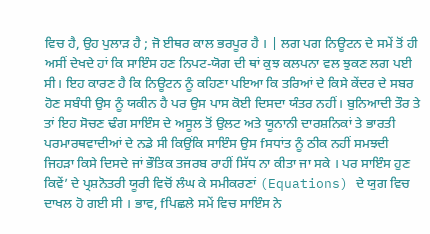ਵਿਚ ਹੈ, ਉਹ ਪੁਲਾੜ ਹੈ ; ਜੋ ਈਥਰ ਕਾਲ ਭਰਪੂਰ ਹੈ । | ਲਗ ਪਗ ਨਿਊਟਨ ਦੇ ਸਮੇਂ ਤੋਂ ਹੀ ਅਸੀਂ ਦੇਖਦੇ ਹਾਂ ਕਿ ਸਾਇੰਸ ਹਣ ਨਿਪਟ-ਯੋਗ ਦੀ ਥਾਂ ਕੁਝ ਕਲਪਨਾ ਵਲ ਝੁਕਣ ਲਗ ਪਈ ਸੀ। ਇਹ ਕਾਰਣ ਹੈ ਕਿ ਨਿਊਟਨ ਨੂੰ ਕਹਿਣਾ ਪਇਆ ਕਿ ਤਰਿਆਂ ਦੇ ਕਿਸੇ ਕੇਂਦਰ ਦੇ ਸਬਰ ਹੋਣ ਸਬੰਧੀ ਉਸ ਨੂੰ ਯਕੀਨ ਹੈ ਪਰ ਉਸ ਪਾਸ ਕੋਈ ਦਿਸਦਾ ਯੰਤਰ ਨਹੀਂ। ਬੁਨਿਆਦੀ ਤੌਰ ਤੇ ਤਾਂ ਇਹ ਸੋਚਣ ਢੰਗ ਸਾਇੰਸ ਦੇ ਅਸੂਲ ਤੋਂ ਉਲਟ ਅਤੇ ਯੂਨਾਨੀ ਦਾਰਸ਼ਨਿਕਾਂ ਤੇ ਭਾਰਤੀ ਪਰਮਾਰਥਵਾਦੀਆਂ ਦੇ ਨਡੇ ਸੀ ਕਿਉਂਕਿ ਸਾਇੰਸ ਉਸ fਸਧਾਂਤ ਨੂੰ ਠੀਕ ਨਹੀਂ ਸਮਝਦੀ ਜਿਹੜਾ ਕਿਸੇ ਦਿਸਦੇ ਜਾਂ ਭੌਤਿਕ ਤਜਰਬ ਰਾਹੀਂ ਸਿੱਧ ਨਾ ਕੀਤਾ ਜਾ ਸਕੇ । ਪਰ ਸਾਇੰਸ ਹੁਣ ਕਿਵੇਂ’ ਦੇ ਪ੍ਰਸ਼ਨੋਤਰੀ ਯੂਰੀ ਵਿਚੋਂ ਲੰਘ ਕੇ ਸਮੀਕਰਣਾਂ (Equations) ਦੇ ਯੁਗ ਵਿਚ ਦਾਖਲ ਹੋ ਗਈ ਸੀ । ਭਾਵ, fਪਿਛਲੇ ਸਮੇਂ ਵਿਚ ਸਾਇੰਸ ਨੇ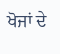ਖੋਜਾਂ ਦੇ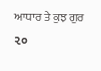ਆਧਾਰ ਤੇ ਕੁਝ ਗੁਰ ૨૦